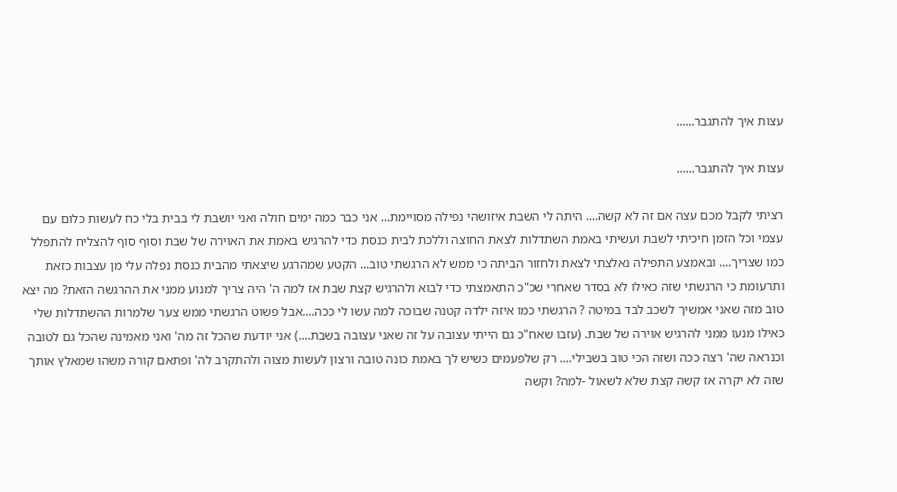עצות איך להתגבר......

עצות איך להתגבר......

רציתי לקבל מכם עצה אם זה לא קשה.... היתה לי השבת איזושהי נפילה מסויימת... אני כבר כמה ימים חולה ואני יושבת לי בבית בלי כח לעשות כלום עם עצמי וכל הזמן חיכיתי לשבת ועשיתי באמת השתדלות לצאת החוצה וללכת לבית כנסת כדי להרגיש באמת את האוירה של שבת וסוף סוף להצליח להתפלל כמו שצריך.... ובאמצע התפילה נאלצתי לצאת ולחזור הביתה כי ממש לא הרגשתי טוב... הקטע שמהרגע שיצאתי מהבית כנסת נפלה עלי מן עצבות כזאת ותרעומת כי הרגשתי שזה כאילו לא בסדר שאחרי שכ"כ התאמצתי כדי לבוא ולהרגיש קצת שבת אז למה ה' היה צריך למנוע ממני את ההרגשה הזאת? מה יצא טוב מזה שאני אמשיך לשכב לבד במיטה ? הרגשתי כמו איזה ילדה קטנה שבוכה למה עשו לי ככה....אבל פשוט הרגשתי ממש צער שלמרות ההשתדלות שלי כאילו מנעו ממני להרגיש אוירה של שבת. (עזבו שאח"כ גם הייתי עצובה על זה שאני עצובה בשבת....) אני יודעת שהכל זה מה' ואני מאמינה שהכל גם לטובה וכנראה שה' רצה ככה ושזה הכי טוב בשבילי.... רק שלפעמים כשיש לך באמת כונה טובה ורצון לעשות מצוה ולהתקרב לה' ופתאם קורה משהו שמאלץ אותך שזה לא יקרה אז קשה קצת שלא לשאול -למה? וקשה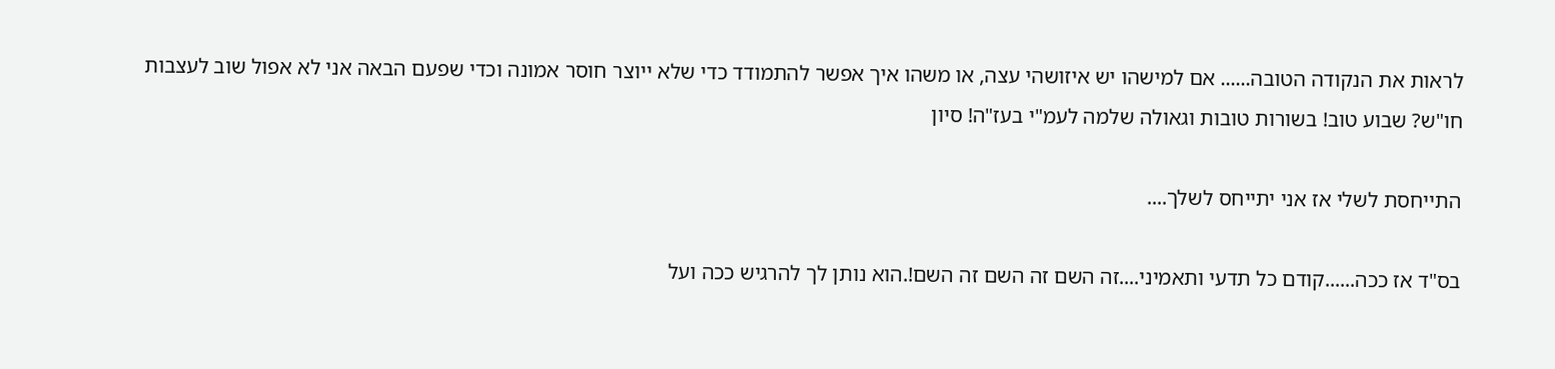לראות את הנקודה הטובה...... אם למישהו יש איזושהי עצה, או משהו איך אפשר להתמודד כדי שלא ייוצר חוסר אמונה וכדי שפעם הבאה אני לא אפול שוב לעצבות חו"ש? שבוע טוב! בשורות טובות וגאולה שלמה לעמ"י בעז"ה! סיון

התייחסת לשלי אז אני יתייחס לשלך....

בס"ד אז ככה......קודם כל תדעי ותאמיני....זה השם זה השם זה השם!.הוא נותן לך להרגיש ככה ועל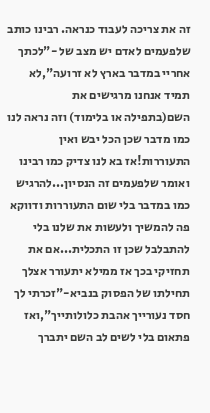זה את צריכה לעבוד כנראה. רבינו כותב שלפעמים לאדם יש מצב של -"לכתך אחריי במדבר בארץ לא זרועה",לא תמיד אנחנו מרגישים את השם(בתפילה או בלימוד) וזה נראה לנו כמו מדבר שכן הכל יבש ואין התעוררות!אז בא לנו צדיק כמו רבינו ואומר שלפעמים זה הנסיון...להרגיש כמו במדבר בלי שום התעוררות ודווקא פה להמשיך ולעשות את שלנו בלי להתבלבל שכן זו התכלית...אם את תחזיקי בכך אז ממילא יתעורר אצלך תחילתו של הפסוק בנביא-"זכרתי לך חסד נעורייך אהבת כלולותייך",ואז פתאום בלי לשים לב השם יתברך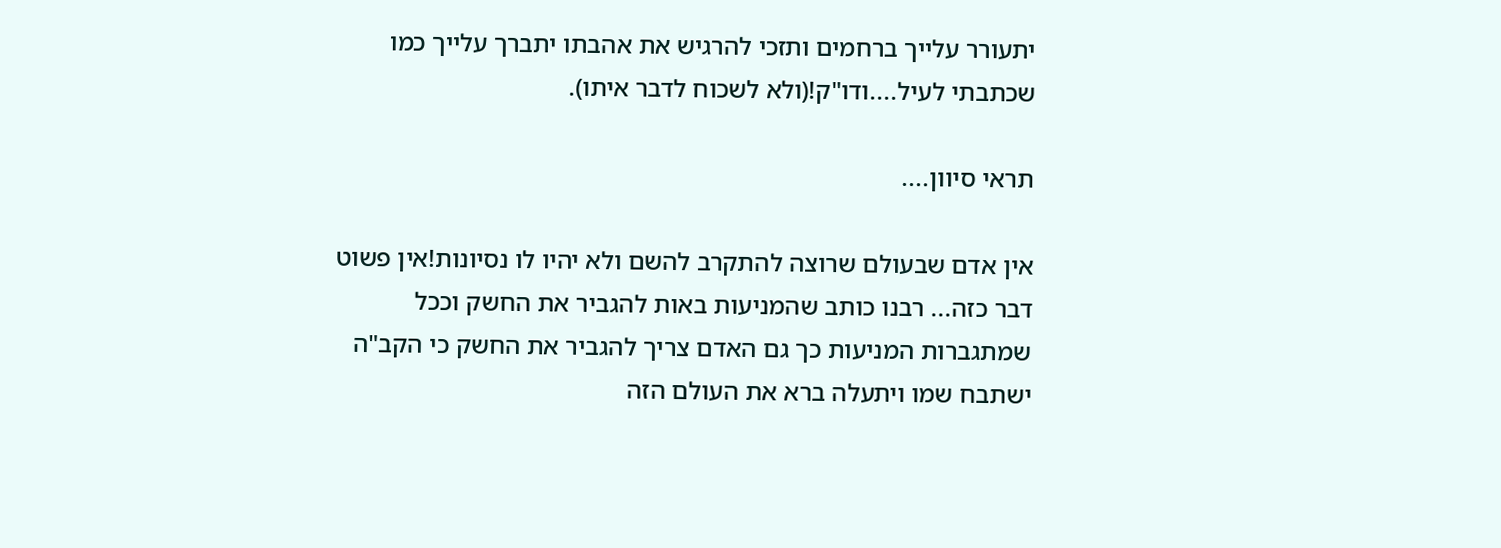יתעורר עלייך ברחמים ותזכי להרגיש את אהבתו יתברך עלייך כמו שכתבתי לעיל....ודו"ק!(ולא לשכוח לדבר איתו).

תראי סיוון....

אין אדם שבעולם שרוצה להתקרב להשם ולא יהיו לו נסיונות!אין פשוט דבר כזה... רבנו כותב שהמניעות באות להגביר את החשק וככל שמתגברות המניעות כך גם האדם צריך להגביר את החשק כי הקב"ה ישתבח שמו ויתעלה ברא את העולם הזה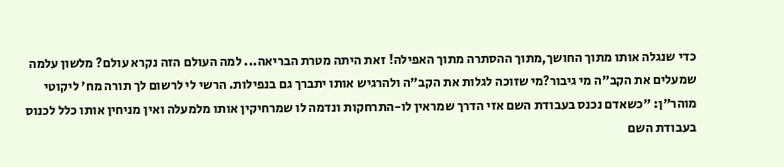כדי שנגלה אותו מתוך החושך,מתוך ההסתרה מתוך האפילה! זאת היתה מטרת הבריאה... למה העולם הזה נקרא עולם? מלשון עלמה שמעלים את הקב"ה מי גיבור?מי שזוכה לגלות את הקב"ה ולהרגיש אותו יתברך גם בנפילות. הרשי לי לרשום לך תורה מח' ליקוטי מוהר"ן: "כשאדם נכנס בעבודת השם אזי הדרך שמראין לו-התרחקות ונדמה לו שמרחיקין אותו מלמעלה ואין מניחין אותו כלל לכנוס בעבודת השם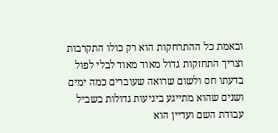ובאמת כל ההתרחקות הוא רק כולו התקרבות וצריך התחזקות גדול מאוד מאוד לבלי לפול בדעתו חס ולשום שרואה שעוברים כמה ימים ושנים שהוא מתייגע ביגיעות גדולות בשביל עבודת השם ועדיין הוא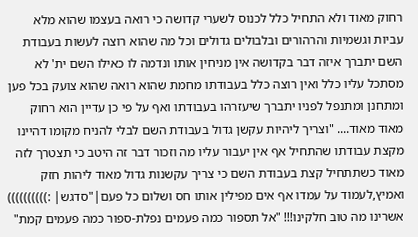רחוק מאוד ולא התחיל כלל לכנוס לשערי קדושה כי רואה בעצמו שהוא מלא עביות וגשמיות והרהורים ובלבולים גדולים וכל מה שהוא רוצה לעשות בעבודת השם יתברך איזה דבר בקדושה אין מניחין אותו ונדמה לו כאילו השם ית' לא מסתכל עליו כלל ואין רוצה כלל בעבודתו מחמת שהוא רואה שהוא צועק בכל פען ומתחנן ומתנפל לפניו יתברך שיעזרהו בעבודתו ואף על פי כן עדיין הוא רחוק מאוד מאוד.... "וצריך ליהיות עקשן גדול בעבודת השם לבלי להניח מקומו דהיינו מקצת עבודתו שהתחיל אף אין יעבור עליו מה וזכור דבר זה היטב כי תצטרך לזה מאוד כשתתחיל קצת בעבודת השם כי צריך עקשנות גדול מאוד ליהות חזק ואמיץ,לעמוד על עמדו אף אים מפילין אותו חס ושלום כל פעם|"סדגש| :)))))))))) אשרינו מה טוב חלקינו!!! "אל תספור כמה פעמים נפלת-ספור כמה פעמים קמת"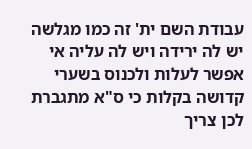עבודת השם ית' זה כמו מגלשה יש לה ירידה ויש לה עליה אי אפשר לעלות ולכנוס בשערי קדושה בקלות כי ס"א מתגברת לכן צריך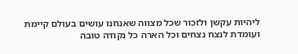ליהיות עקשן ולזכור שכל מצווה שאנחנו עושים בעולם קיימת ועומדת לנצח נצחים וכל הארה כל נקודה טובה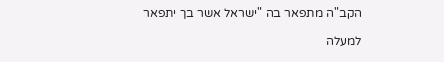הקב"ה מתפאר בה "ישראל אשר בך יתפאר

למעלה